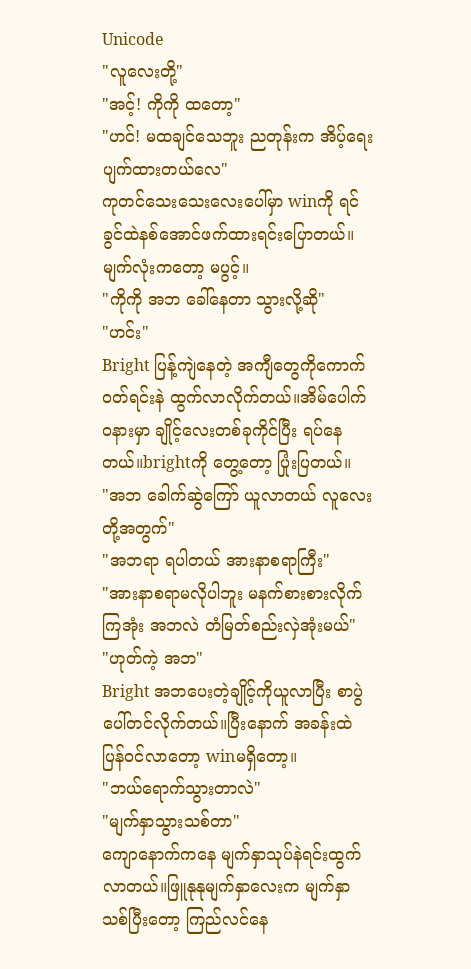Unicode
"လူလေးတို့"
"အင့်! ကိုကို ထတော့"
"ဟင်! မထချင်သေဘူး ညတုန်းက အိပ့်ရေးပျက်ထားတယ်လေ"
ကုတင်သေးသေးလေးပေါ်မှာ winကို ရင်ခွင်ထဲနစ်အောင်ဖက်ထားရင်းပြောတယ်။မျက်လုံးကတော့ မပွင့်။
"ကိုကို အဘ ခေါ်နေတာ သွားလို့ဆို"
"ဟင်း"
Bright ပြန့်ကျဲနေတဲ့ အကျီတွေကိုကောက်ဝတ်ရင်းနဲ ထွက်လာလိုက်တယ်။အိမ်ပေါက်ဝနားမှာ ချိုင့်လေးတစ်ခုကိုင်ပြီး ရပ်နေတယ်။brightကို တွေ့တော့ ပြုံးပြတယ်။
"အဘ ခေါက်ဆွဲကြော် ယူလာတယ် လူလေးတို့အတွက်"
"အဘရာ ရပါတယ် အားနာစရာကြီး"
"အားနာစရာမလိုပါဘူး မနက်စားစားလိုက်ကြအုံး အဘလဲ တံမြတ်စည်းလှဲအုံးမယ်"
"ဟုတ်ကဲ့ အဘ"
Bright အဘပေးတဲ့ချိုင့်ကိုယူလာပြီး စာပွဲပေါ်တင်လိုက်တယ်။ပြီးနောက် အခန်းထဲ ပြန်ဝင်လာတော့ winမရှိတော့။
"ဘယ်ရောက်သွားတာလဲ"
"မျက်နှာသွားသစ်တာ"
ကျောနောက်ကနေ မျက်နှာသုပ်နဲရင်းထွက်လာတယ်။ဖြူနုနုမျက်နှာလေးက မျက်နှာသစ်ပြီးတော့ ကြည်လင်နေ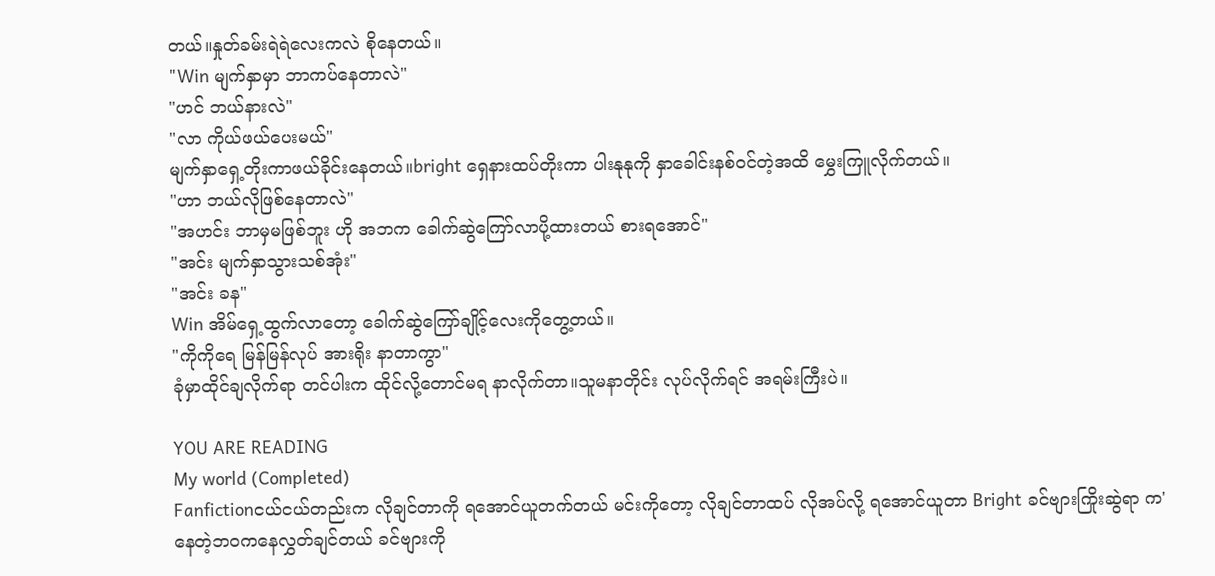တယ်။နှုတ်ခမ်းရဲရဲလေးကလဲ စိုနေတယ်။
"Win မျက်နှာမှာ ဘာကပ်နေတာလဲ"
"ဟင် ဘယ်နားလဲ"
"လာ ကိုယ်ဖယ်ပေးမယ်"
မျက်နှာရှေ့တိုးကာဖယ်ခိုင်းနေတယ်။bright ရှေနားထပ်တိုးကာ ပါးနုနုကို နှာခေါင်းနစ်ဝင်တဲ့အထိ မွှေးကြူလိုက်တယ်။
"ဟာ ဘယ်လိုဖြစ်နေတာလဲ"
"အဟင်း ဘာမှမဖြစ်ဘူး ဟို အဘက ခေါက်ဆွဲကြော်လာပို့ထားတယ် စားရအောင်"
"အင်း မျက်နှာသွားသစ်အုံး"
"အင်း ခန"
Win အိမ်ရှေ့ထွက်လာတော့ ခေါက်ဆွဲကြော်ချိုင့်လေးကိုတွေ့တယ်။
"ကိုကိုရေ မြန်မြန်လုပ် အားရိုး နာတာကွာ"
ခုံမှာထိုင်ချလိုက်ရာ တင်ပါးက ထိုင်လို့တောင်မရ နာလိုက်တာ။သူမနာတိုင်း လုပ်လိုက်ရင် အရမ်းကြီးပဲ။

YOU ARE READING
My world (Completed)
Fanfictionငယ်ငယ်တည်းက လိုချင်တာကို ရအောင်ယူတက်တယ် မင်းကိုတော့ လိုချင်တာထပ် လိုအပ်လို့ ရအောင်ယူတာ Bright ခင်ဗျားကြိုးဆွဲရာ က'နေတဲ့ဘဝကနေလွှတ်ချင်တယ် ခင်ဗျားကို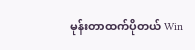မုန်းတာထက်ပိုတယ် Win